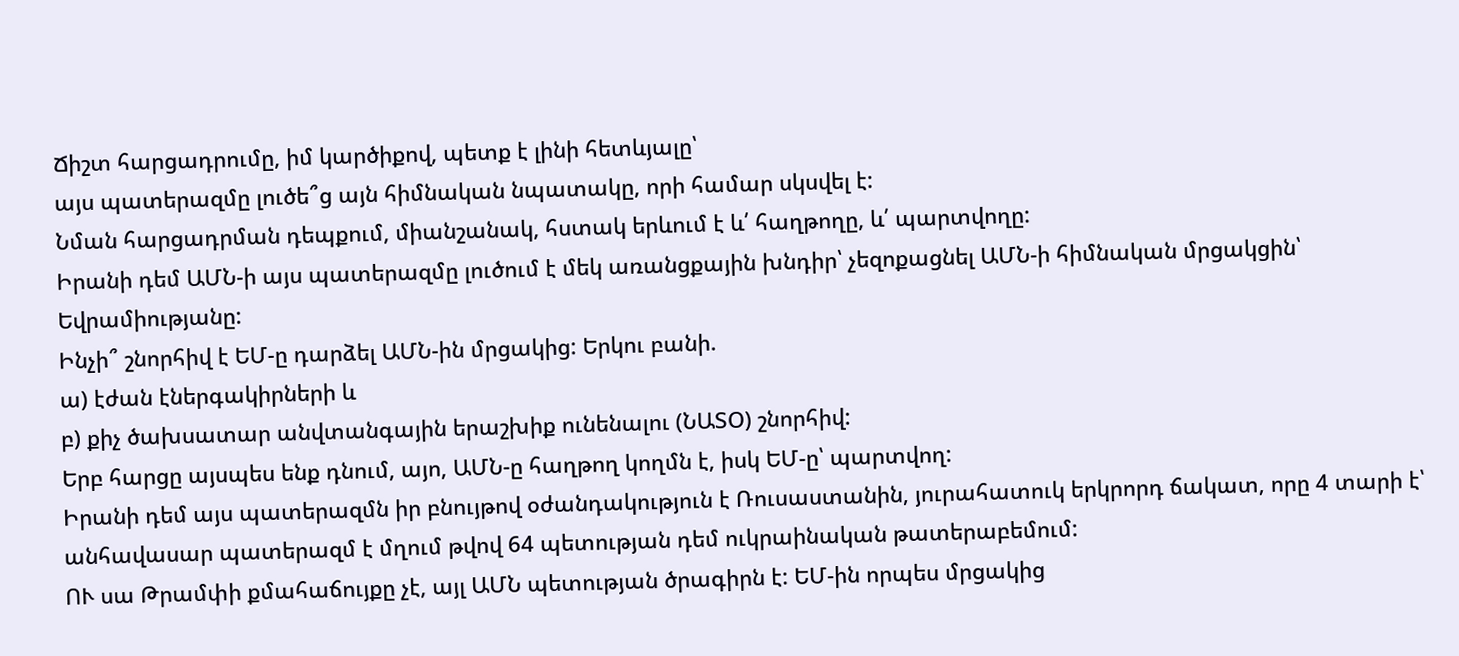Ճիշտ հարցադրումը, իմ կարծիքով, պետք է լինի հետևյալը՝
այս պատերազմը լուծե՞ց այն հիմնական նպատակը, որի համար սկսվել է:
Նման հարցադրման դեպքում, միանշանակ, հստակ երևում է և՛ հաղթողը, և՛ պարտվողը:
Իրանի դեմ ԱՄՆ-ի այս պատերազմը լուծում է մեկ առանցքային խնդիր՝ չեզոքացնել ԱՄՆ-ի հիմնական մրցակցին՝ Եվրամիությանը:
Ինչի՞ շնորհիվ է ԵՄ-ը դարձել ԱՄՆ-ին մրցակից: Երկու բանի.
ա) էժան էներգակիրների և
բ) քիչ ծախսատար անվտանգային երաշխիք ունենալու (ՆԱՏՕ) շնորհիվ:
Երբ հարցը այսպես ենք դնում, այո, ԱՄՆ-ը հաղթող կողմն է, իսկ ԵՄ-ը՝ պարտվող:
Իրանի դեմ այս պատերազմն իր բնույթով օժանդակություն է Ռուսաստանին, յուրահատուկ երկրորդ ճակատ, որը 4 տարի է՝ անհավասար պատերազմ է մղում թվով 64 պետության դեմ ուկրաինական թատերաբեմում:
ՈՒ սա Թրամփի քմահաճույքը չէ, այլ ԱՄՆ պետության ծրագիրն է: ԵՄ-ին որպես մրցակից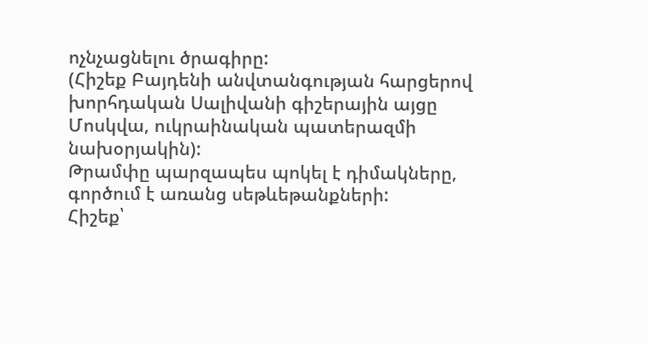ոչնչացնելու ծրագիրը:
(Հիշեք Բայդենի անվտանգության հարցերով խորհդական Սալիվանի գիշերային այցը Մոսկվա, ուկրաինական պատերազմի նախօրյակին):
Թրամփը պարզապես պոկել է դիմակները, գործում է առանց սեթևեթանքների:
Հիշեք՝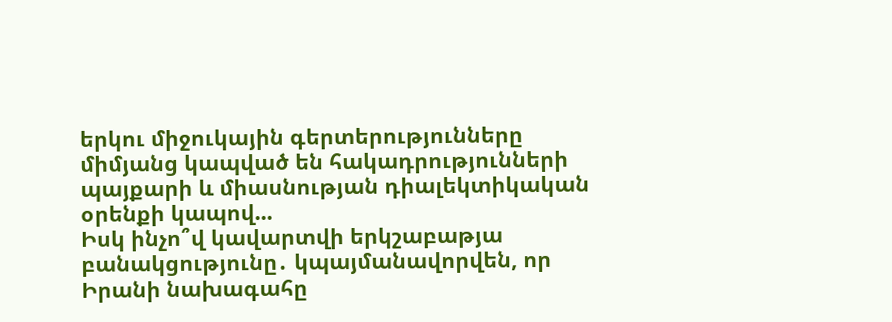երկու միջուկային գերտերությունները միմյանց կապված են հակադրությունների պայքարի և միասնության դիալեկտիկական օրենքի կապով...
Իսկ ինչո՞վ կավարտվի երկշաբաթյա բանակցությունը․ կպայմանավորվեն, որ Իրանի նախագահը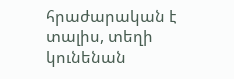հրաժարական է տալիս, տեղի կունենան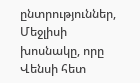ընտրություններ, Մեջլիսի խոսնակը, որը Վենսի հետ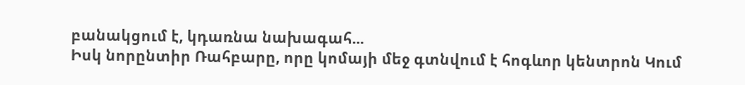բանակցում է, կդառնա նախագահ...
Իսկ նորընտիր Ռահբարը, որը կոմայի մեջ գտնվում է հոգևոր կենտրոն Կում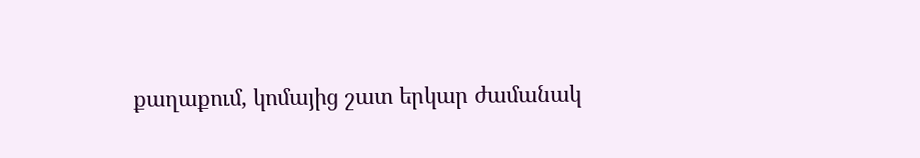քաղաքում, կոմայից շատ երկար ժամանակ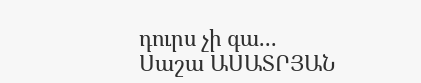դուրս չի գա...
Սաշա ԱՍԱՏՐՅԱՆ